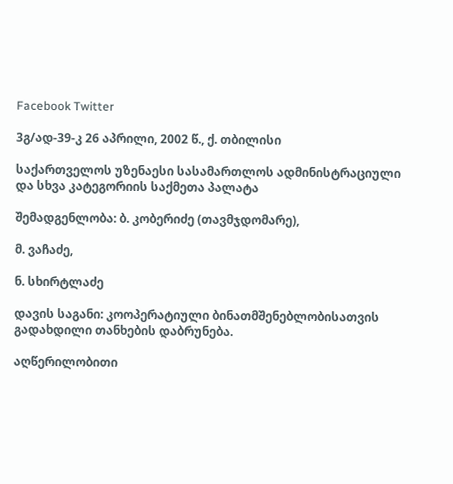Facebook Twitter

3გ/ად-39-კ 26 აპრილი, 2002 წ., ქ. თბილისი

საქართველოს უზენაესი სასამართლოს ადმინისტრაციული და სხვა კატეგორიის საქმეთა პალატა

შემადგენლობა: ბ. კობერიძე (თავმჯდომარე),

მ. ვაჩაძე,

ნ. სხირტლაძე

დავის საგანი: კოოპერატიული ბინათმშენებლობისათვის გადახდილი თანხების დაბრუნება.

აღწერილობითი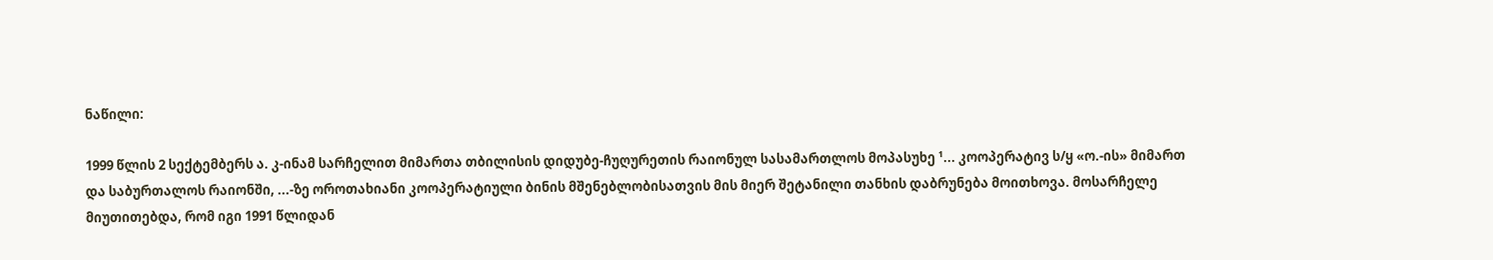ნაწილი:

1999 წლის 2 სექტემბერს ა. კ-ინამ სარჩელით მიმართა თბილისის დიდუბე-ჩუღურეთის რაიონულ სასამართლოს მოპასუხე ¹... კოოპერატივ ს/ყ «ო.-ის» მიმართ და საბურთალოს რაიონში, ...-ზე ოროთახიანი კოოპერატიული ბინის მშენებლობისათვის მის მიერ შეტანილი თანხის დაბრუნება მოითხოვა. მოსარჩელე მიუთითებდა, რომ იგი 1991 წლიდან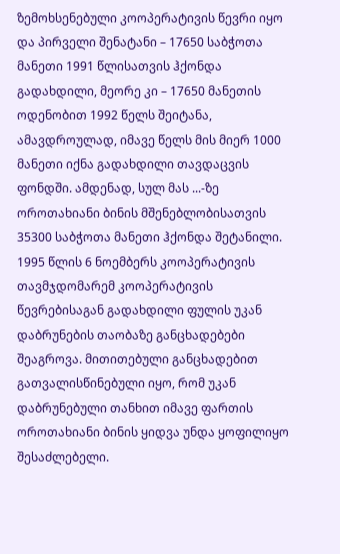ზემოხსენებული კოოპერატივის წევრი იყო და პირველი შენატანი – 17650 საბჭოთა მანეთი 1991 წლისათვის ჰქონდა გადახდილი, მეორე კი – 17650 მანეთის ოდენობით 1992 წელს შეიტანა, ამავდროულად, იმავე წელს მის მიერ 1000 მანეთი იქნა გადახდილი თავდაცვის ფონდში. ამდენად, სულ მას ...-ზე ოროთახიანი ბინის მშენებლობისათვის 35300 საბჭოთა მანეთი ჰქონდა შეტანილი. 1995 წლის 6 ნოემბერს კოოპერატივის თავმჯდომარემ კოოპერატივის წევრებისაგან გადახდილი ფულის უკან დაბრუნების თაობაზე განცხადებები შეაგროვა. მითითებული განცხადებით გათვალისწინებული იყო, რომ უკან დაბრუნებული თანხით იმავე ფართის ოროთახიანი ბინის ყიდვა უნდა ყოფილიყო შესაძლებელი.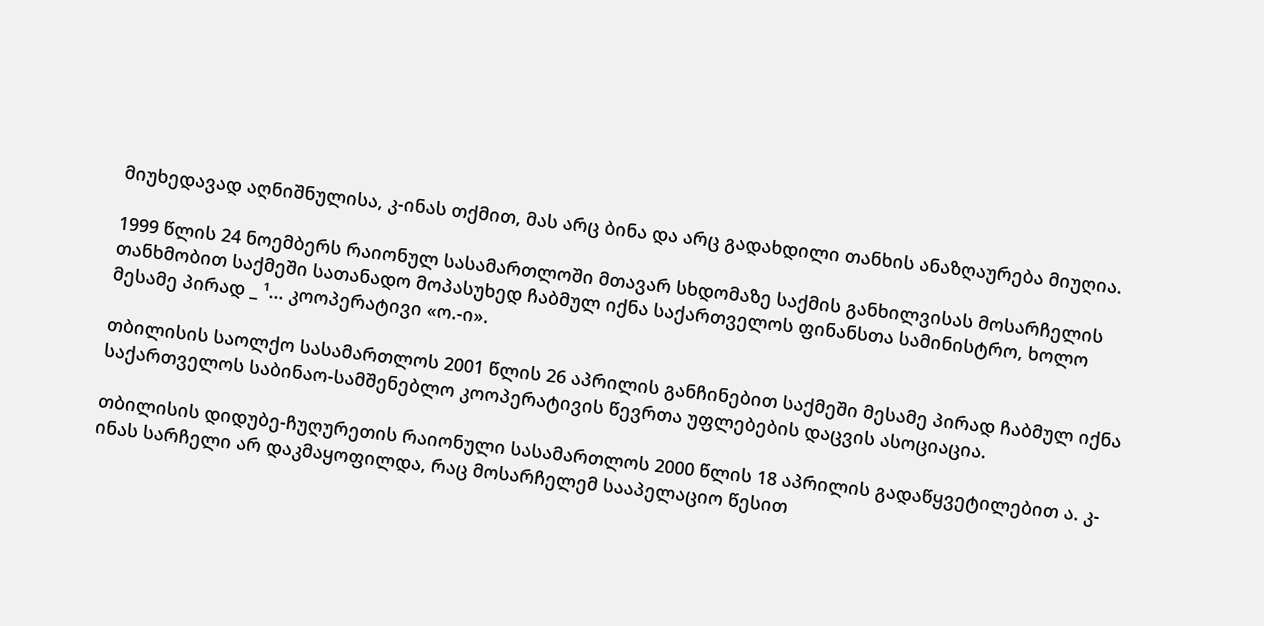მიუხედავად აღნიშნულისა, კ-ინას თქმით, მას არც ბინა და არც გადახდილი თანხის ანაზღაურება მიუღია.

1999 წლის 24 ნოემბერს რაიონულ სასამართლოში მთავარ სხდომაზე საქმის განხილვისას მოსარჩელის თანხმობით საქმეში სათანადო მოპასუხედ ჩაბმულ იქნა საქართველოს ფინანსთა სამინისტრო, ხოლო მესამე პირად _ ¹... კოოპერატივი «ო.-ი».

თბილისის საოლქო სასამართლოს 2001 წლის 26 აპრილის განჩინებით საქმეში მესამე პირად ჩაბმულ იქნა საქართველოს საბინაო-სამშენებლო კოოპერატივის წევრთა უფლებების დაცვის ასოციაცია.

თბილისის დიდუბე-ჩუღურეთის რაიონული სასამართლოს 2000 წლის 18 აპრილის გადაწყვეტილებით ა. კ-ინას სარჩელი არ დაკმაყოფილდა, რაც მოსარჩელემ სააპელაციო წესით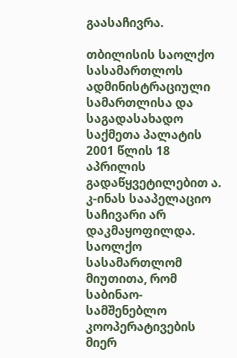გაასაჩივრა.

თბილისის საოლქო სასამართლოს ადმინისტრაციული სამართლისა და საგადასახადო საქმეთა პალატის 2001 წლის 18 აპრილის გადაწყვეტილებით ა. კ-ინას სააპელაციო საჩივარი არ დაკმაყოფილდა. საოლქო სასამართლომ მიუთითა, რომ საბინაო-სამშენებლო კოოპერატივების მიერ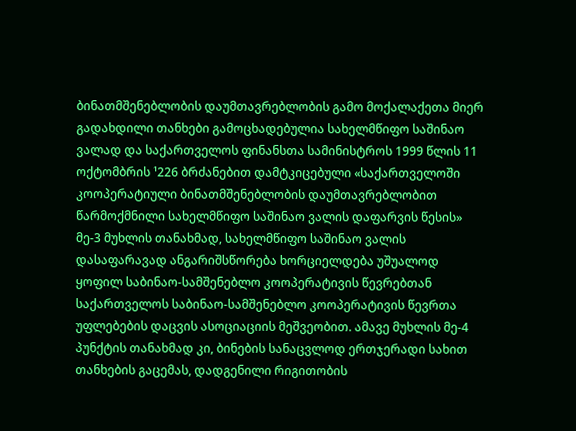ბინათმშენებლობის დაუმთავრებლობის გამო მოქალაქეთა მიერ გადახდილი თანხები გამოცხადებულია სახელმწიფო საშინაო ვალად და საქართველოს ფინანსთა სამინისტროს 1999 წლის 11 ოქტომბრის ¹226 ბრძანებით დამტკიცებული «საქართველოში კოოპერატიული ბინათმშენებლობის დაუმთავრებლობით წარმოქმნილი სახელმწიფო საშინაო ვალის დაფარვის წესის» მე-3 მუხლის თანახმად, სახელმწიფო საშინაო ვალის დასაფარავად ანგარიშსწორება ხორციელდება უშუალოდ ყოფილ საბინაო-სამშენებლო კოოპერატივის წევრებთან საქართველოს საბინაო-სამშენებლო კოოპერატივის წევრთა უფლებების დაცვის ასოციაციის მეშვეობით. ამავე მუხლის მე-4 პუნქტის თანახმად კი, ბინების სანაცვლოდ ერთჯერადი სახით თანხების გაცემას, დადგენილი რიგითობის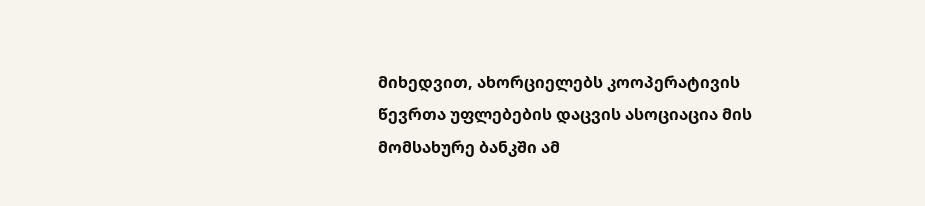მიხედვით, ახორციელებს კოოპერატივის წევრთა უფლებების დაცვის ასოციაცია მის მომსახურე ბანკში ამ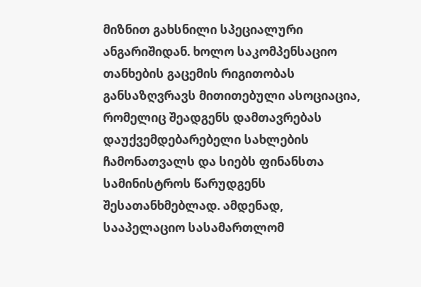მიზნით გახსნილი სპეციალური ანგარიშიდან. ხოლო საკომპენსაციო თანხების გაცემის რიგითობას განსაზღვრავს მითითებული ასოციაცია, რომელიც შეადგენს დამთავრებას დაუქვემდებარებელი სახლების ჩამონათვალს და სიებს ფინანსთა სამინისტროს წარუდგენს შესათანხმებლად. ამდენად, სააპელაციო სასამართლომ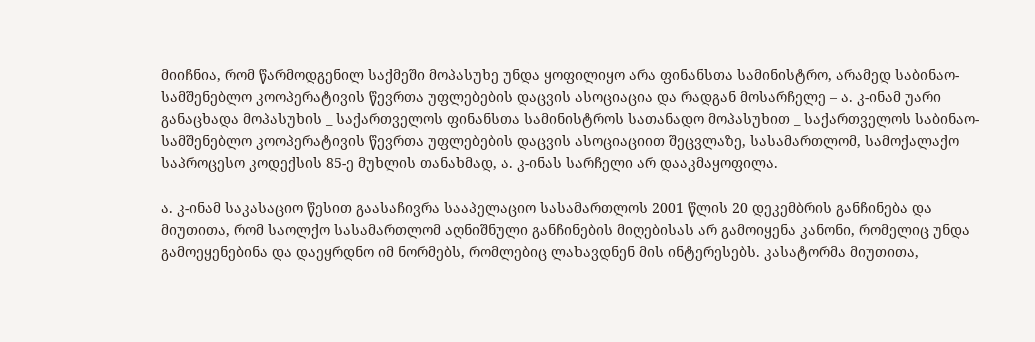მიიჩნია, რომ წარმოდგენილ საქმეში მოპასუხე უნდა ყოფილიყო არა ფინანსთა სამინისტრო, არამედ საბინაო-სამშენებლო კოოპერატივის წევრთა უფლებების დაცვის ასოციაცია და რადგან მოსარჩელე – ა. კ-ინამ უარი განაცხადა მოპასუხის _ საქართველოს ფინანსთა სამინისტროს სათანადო მოპასუხით _ საქართველოს საბინაო-სამშენებლო კოოპერატივის წევრთა უფლებების დაცვის ასოციაციით შეცვლაზე, სასამართლომ, სამოქალაქო საპროცესო კოდექსის 85-ე მუხლის თანახმად, ა. კ-ინას სარჩელი არ დააკმაყოფილა.

ა. კ-ინამ საკასაციო წესით გაასაჩივრა სააპელაციო სასამართლოს 2001 წლის 20 დეკემბრის განჩინება და მიუთითა, რომ საოლქო სასამართლომ აღნიშნული განჩინების მიღებისას არ გამოიყენა კანონი, რომელიც უნდა გამოეყენებინა და დაეყრდნო იმ ნორმებს, რომლებიც ლახავდნენ მის ინტერესებს. კასატორმა მიუთითა,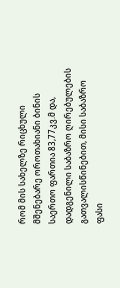რომ მის სახელზე რიცხული მშენებარე ოროთახიანი ბინის საერთო ფართია 83,77კვ.მ და, დადგენილი საბაზრო ღირებულების გათვალისწინებით, მისი საბაზრო ფასი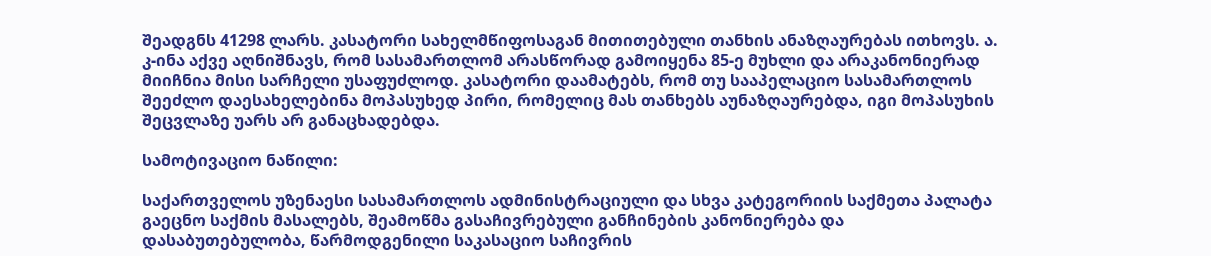შეადგნს 41298 ლარს. კასატორი სახელმწიფოსაგან მითითებული თანხის ანაზღაურებას ითხოვს. ა. კ-ინა აქვე აღნიშნავს, რომ სასამართლომ არასწორად გამოიყენა 85-ე მუხლი და არაკანონიერად მიიჩნია მისი სარჩელი უსაფუძლოდ. კასატორი დაამატებს, რომ თუ სააპელაციო სასამართლოს შეეძლო დაესახელებინა მოპასუხედ პირი, რომელიც მას თანხებს აუნაზღაურებდა, იგი მოპასუხის შეცვლაზე უარს არ განაცხადებდა.

სამოტივაციო ნაწილი:

საქართველოს უზენაესი სასამართლოს ადმინისტრაციული და სხვა კატეგორიის საქმეთა პალატა გაეცნო საქმის მასალებს, შეამოწმა გასაჩივრებული განჩინების კანონიერება და დასაბუთებულობა, წარმოდგენილი საკასაციო საჩივრის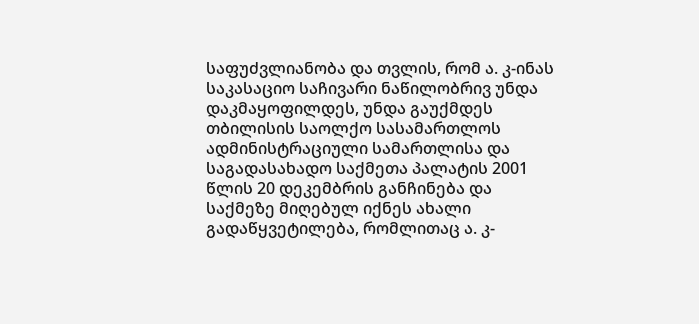საფუძვლიანობა და თვლის, რომ ა. კ-ინას საკასაციო საჩივარი ნაწილობრივ უნდა დაკმაყოფილდეს, უნდა გაუქმდეს თბილისის საოლქო სასამართლოს ადმინისტრაციული სამართლისა და საგადასახადო საქმეთა პალატის 2001 წლის 20 დეკემბრის განჩინება და საქმეზე მიღებულ იქნეს ახალი გადაწყვეტილება, რომლითაც ა. კ-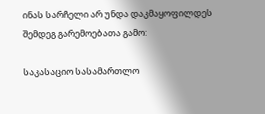ინას სარჩელი არ უნდა დაკმაყოფილდეს შემდეგ გარემოებათა გამო:

საკასაციო სასამართლო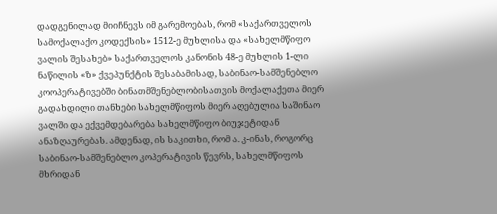დადგენილად მიიჩნევს იმ გარემოებას, რომ «საქართველოს სამოქალაქო კოდექსის» 1512-ე მუხლისა და «სახელმწიფო ვალის შესახებ» საქართველოს კანონის 48-ე მუხლის 1-ლი ნაწილის «ზ» ქვეპუნქტის შესაბამისად, საბინაო-სამშენებლო კოოპერატივებში ბინათმშენებლობისათვის მოქალაქეთა მიერ გადახდილი თანხები სახელმწიფოს მიერ აღებულია საშინაო ვალში და ექვემდებარება სახელმწიფო ბიუჯეტიდან ანაზღაურებას. ამდენად, ის საკითხი, რომ ა. კ-ინას, როგორც საბინაო-სამშენებლო კოპერატივის წევრს, სახელმწიფოს მხრიდან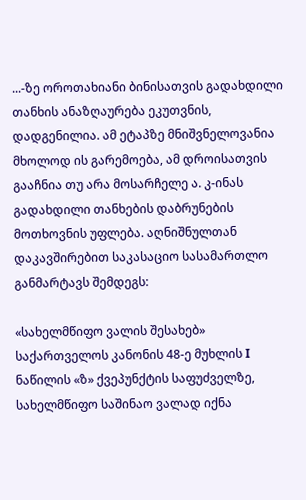...-ზე ოროთახიანი ბინისათვის გადახდილი თანხის ანაზღაურება ეკუთვნის, დადგენილია. ამ ეტაპზე მნიშვნელოვანია მხოლოდ ის გარემოება, ამ დროისათვის გააჩნია თუ არა მოსარჩელე ა. კ-ინას გადახდილი თანხების დაბრუნების მოთხოვნის უფლება. აღნიშნულთან დაკავშირებით საკასაციო სასამართლო განმარტავს შემდეგს:

«სახელმწიფო ვალის შესახებ» საქართველოს კანონის 48-ე მუხლის I ნაწილის «ზ» ქვეპუნქტის საფუძველზე, სახელმწიფო საშინაო ვალად იქნა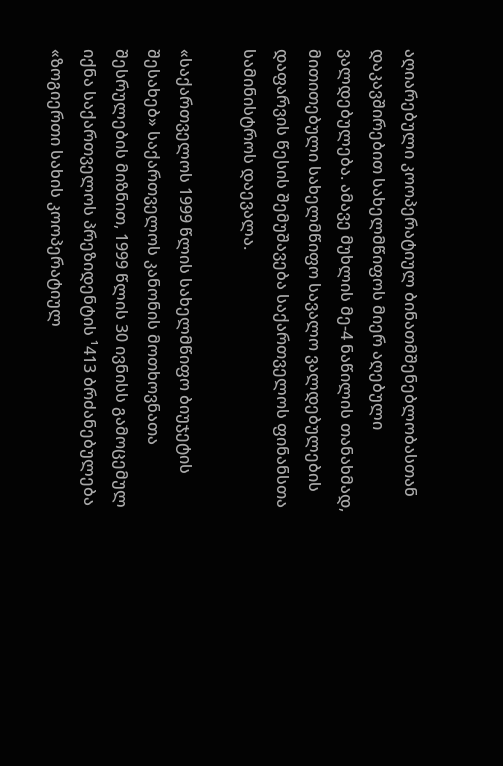აღიარებული კოოპერატიულ ბინათმშენებლობასთან დაკავშირებით სახელმწიფოს მიერ აღებული ვალდებულება. ამავე მუხლის მე-4 ნაწილის თანახმად, მითითებული სახელმწიფო სავალო ვალდებულების დაფარვის წესის შემუშავება საქართველოს ფინანსთა სამინისტროს დაევალა.

«საქართველოს 1999 წლის სახელმწიფო ბიუჯეტის შესახებ» საქართველოს კანონის მოთხოვნათა შესრულების მიზნით, 1999 წლის 30 ივნისს გამოცემულ იქნა საქართველოს პრეზიდენტის ¹413 ბრძანებულება «ზოგიერთი სახის კოოპერატიულ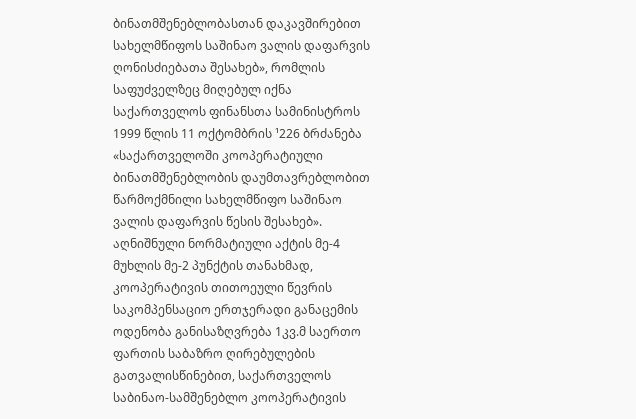ბინათმშენებლობასთან დაკავშირებით სახელმწიფოს საშინაო ვალის დაფარვის ღონისძიებათა შესახებ», რომლის საფუძველზეც მიღებულ იქნა საქართველოს ფინანსთა სამინისტროს 1999 წლის 11 ოქტომბრის ¹226 ბრძანება «საქართველოში კოოპერატიული ბინათმშენებლობის დაუმთავრებლობით წარმოქმნილი სახელმწიფო საშინაო ვალის დაფარვის წესის შესახებ». აღნიშნული ნორმატიული აქტის მე-4 მუხლის მე-2 პუნქტის თანახმად, კოოპერატივის თითოეული წევრის საკომპენსაციო ერთჯერადი განაცემის ოდენობა განისაზღვრება 1კვ.მ საერთო ფართის საბაზრო ღირებულების გათვალისწინებით, საქართველოს საბინაო-სამშენებლო კოოპერატივის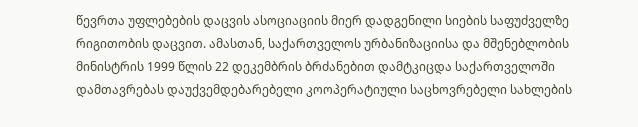წევრთა უფლებების დაცვის ასოციაციის მიერ დადგენილი სიების საფუძველზე რიგითობის დაცვით. ამასთან, საქართველოს ურბანიზაციისა და მშენებლობის მინისტრის 1999 წლის 22 დეკემბრის ბრძანებით დამტკიცდა საქართველოში დამთავრებას დაუქვემდებარებელი კოოპერატიული საცხოვრებელი სახლების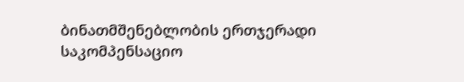ბინათმშენებლობის ერთჯერადი საკომპენსაციო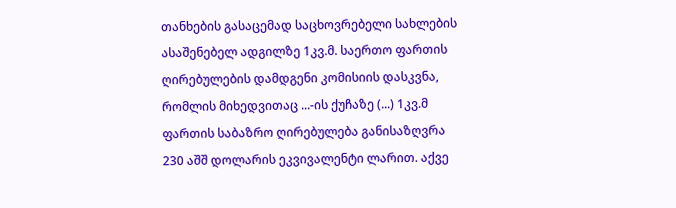თანხების გასაცემად საცხოვრებელი სახლების ასაშენებელ ადგილზე 1კვ.მ. საერთო ფართის ღირებულების დამდგენი კომისიის დასკვნა, რომლის მიხედვითაც ...-ის ქუჩაზე (...) 1კვ.მ ფართის საბაზრო ღირებულება განისაზღვრა 230 აშშ დოლარის ეკვივალენტი ლარით. აქვე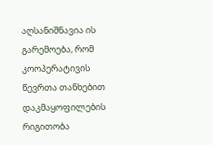აღსანიშნავია ის გარემოება, რომ კოოპერატივის წევრთა თანხებით დაკმაყოფილების რიგითობა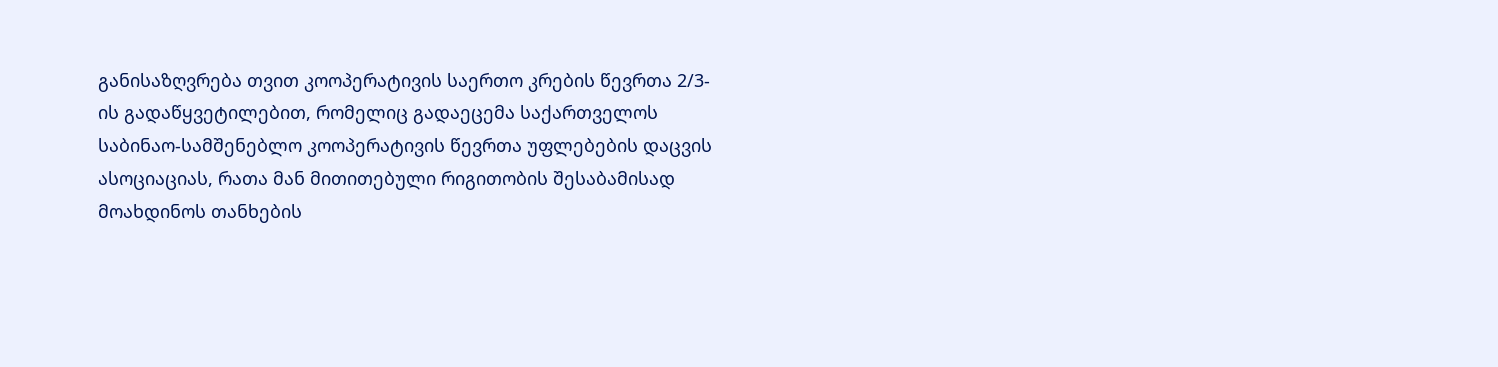განისაზღვრება თვით კოოპერატივის საერთო კრების წევრთა 2/3-ის გადაწყვეტილებით, რომელიც გადაეცემა საქართველოს საბინაო-სამშენებლო კოოპერატივის წევრთა უფლებების დაცვის ასოციაციას, რათა მან მითითებული რიგითობის შესაბამისად მოახდინოს თანხების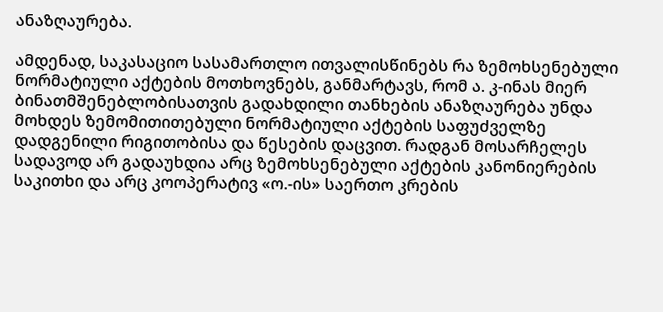ანაზღაურება.

ამდენად, საკასაციო სასამართლო ითვალისწინებს რა ზემოხსენებული ნორმატიული აქტების მოთხოვნებს, განმარტავს, რომ ა. კ-ინას მიერ ბინათმშენებლობისათვის გადახდილი თანხების ანაზღაურება უნდა მოხდეს ზემომითითებული ნორმატიული აქტების საფუძველზე დადგენილი რიგითობისა და წესების დაცვით. რადგან მოსარჩელეს სადავოდ არ გადაუხდია არც ზემოხსენებული აქტების კანონიერების საკითხი და არც კოოპერატივ «ო.-ის» საერთო კრების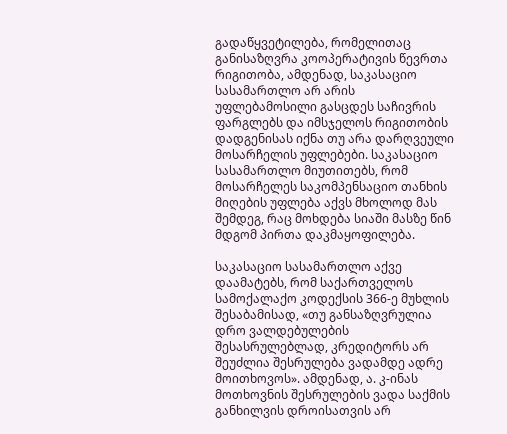გადაწყვეტილება, რომელითაც განისაზღვრა კოოპერატივის წევრთა რიგითობა, ამდენად, საკასაციო სასამართლო არ არის უფლებამოსილი გასცდეს საჩივრის ფარგლებს და იმსჯელოს რიგითობის დადგენისას იქნა თუ არა დარღვეული მოსარჩელის უფლებები. საკასაციო სასამართლო მიუთითებს, რომ მოსარჩელეს საკომპენსაციო თანხის მიღების უფლება აქვს მხოლოდ მას შემდეგ, რაც მოხდება სიაში მასზე წინ მდგომ პირთა დაკმაყოფილება.

საკასაციო სასამართლო აქვე დაამატებს, რომ საქართველოს სამოქალაქო კოდექსის 366-ე მუხლის შესაბამისად, «თუ განსაზღვრულია დრო ვალდებულების შესასრულებლად, კრედიტორს არ შეუძლია შესრულება ვადამდე ადრე მოითხოვოს». ამდენად, ა. კ-ინას მოთხოვნის შესრულების ვადა საქმის განხილვის დროისათვის არ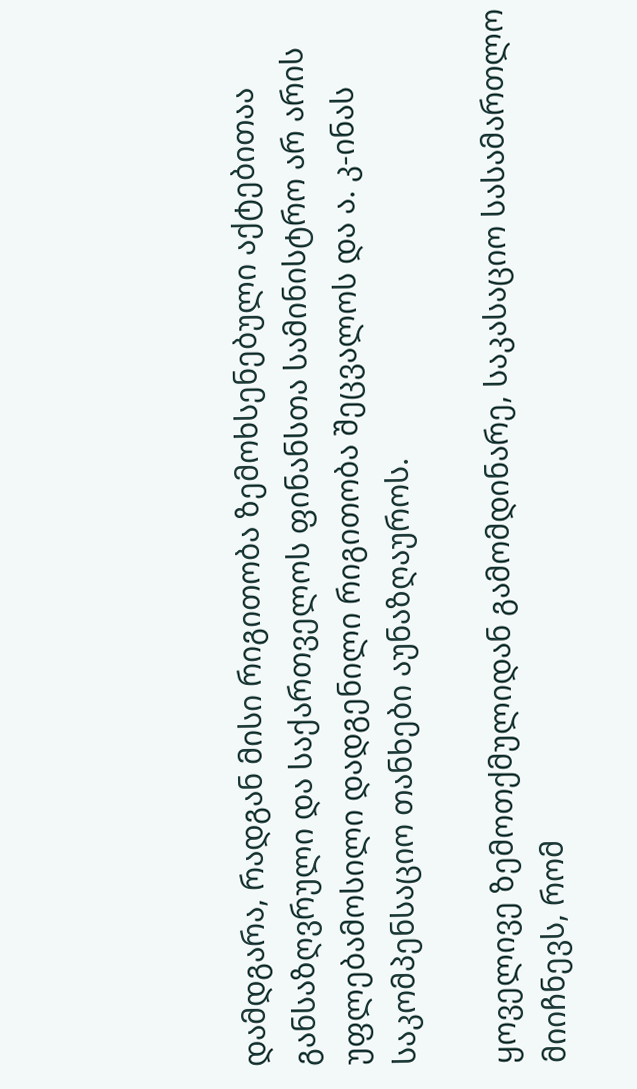დამდგარა, რადგან მისი რიგითობა ზემოხსენებული აქტებითაა განსაზღვრული და საქართველოს ფინანსთა სამინისტრო არ არის უფლებამოსილი დადგენილი რიგითობა შეცვალოს და ა. კ-ინას საკომპენსაციო თანხები აუნაზღაუროს.

ყოველივე ზემოთქმულიდან გამომდინარე, საკასაციო სასამართლო მიიჩნევს, რომ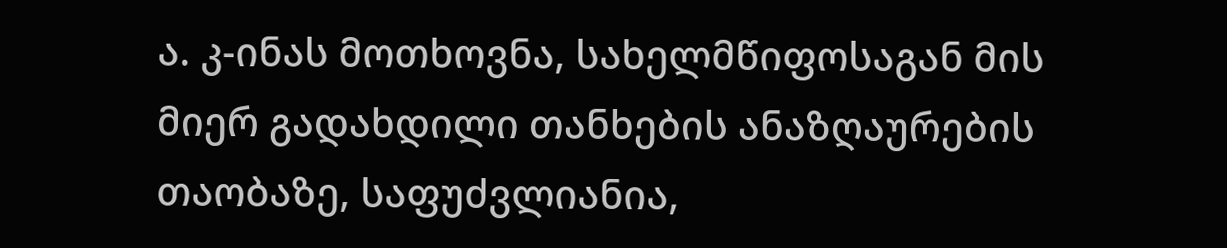ა. კ-ინას მოთხოვნა, სახელმწიფოსაგან მის მიერ გადახდილი თანხების ანაზღაურების თაობაზე, საფუძვლიანია,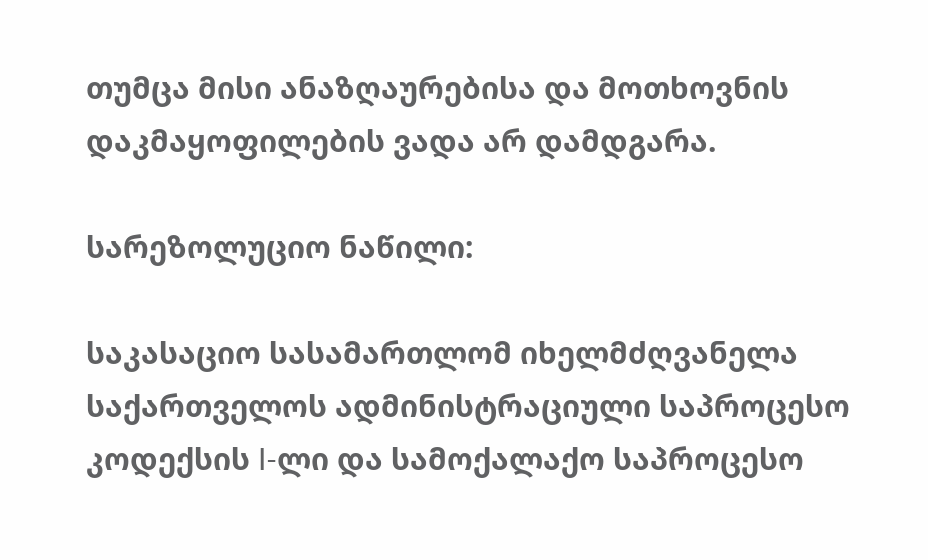თუმცა მისი ანაზღაურებისა და მოთხოვნის დაკმაყოფილების ვადა არ დამდგარა.

სარეზოლუციო ნაწილი:

საკასაციო სასამართლომ იხელმძღვანელა საქართველოს ადმინისტრაციული საპროცესო კოდექსის I-ლი და სამოქალაქო საპროცესო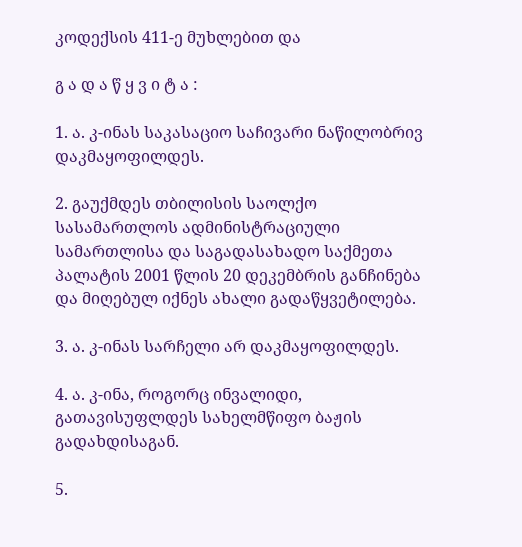კოდექსის 411-ე მუხლებით და

გ ა დ ა წ ყ ვ ი ტ ა :

1. ა. კ-ინას საკასაციო საჩივარი ნაწილობრივ დაკმაყოფილდეს.

2. გაუქმდეს თბილისის საოლქო სასამართლოს ადმინისტრაციული სამართლისა და საგადასახადო საქმეთა პალატის 2001 წლის 20 დეკემბრის განჩინება და მიღებულ იქნეს ახალი გადაწყვეტილება.

3. ა. კ-ინას სარჩელი არ დაკმაყოფილდეს.

4. ა. კ-ინა, როგორც ინვალიდი, გათავისუფლდეს სახელმწიფო ბაჟის გადახდისაგან.

5.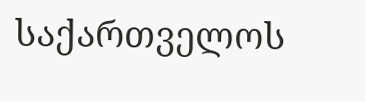საქართველოს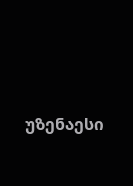უზენაესი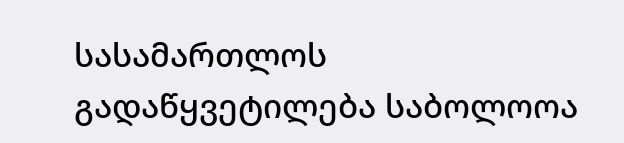სასამართლოს გადაწყვეტილება საბოლოოა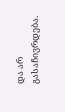და არ გასაჩივრდება.